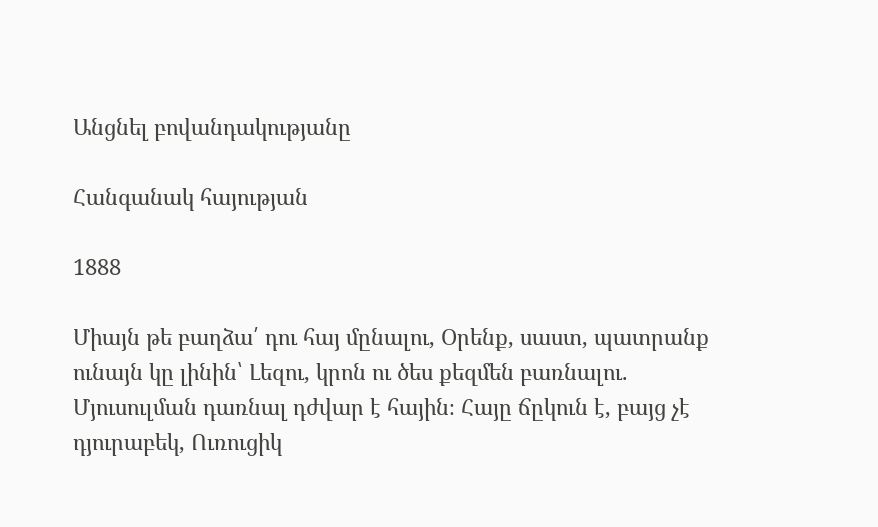Անցնել բովանդակությանը

Հանգանակ հայության

1888

Միայն թե բաղձա՛ դու հայ մընալու, Օրենք, սաստ, պատրանք ունայն կը լինին՝ Լեզու, կրոն ու ծես քեզմեն բառնալու. Մյուսուլման դառնալ դժվար է հային։ Հայը ճըկուն է, բայց չէ դյուրաբեկ, Ուռուցիկ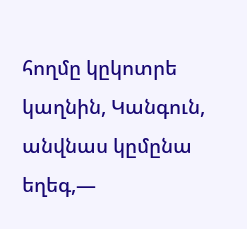հողմը կըկոտրե կաղնին, Կանգուն, անվնաս կըմընա եղեգ,—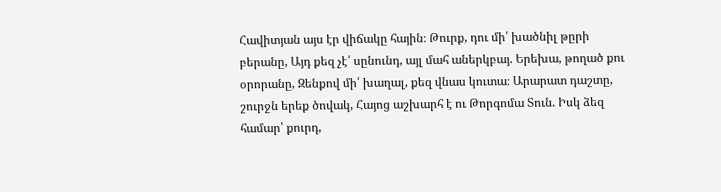Հավիտյան այս էր վիճակը հային։ Թուրք, դու մի՛ խածնիլ թըրի բերանը, Այդ քեզ չէ՛ սընունդ, այլ մահ աներկբայ. Երեխա, թողած քու օրորանը, Զենքով մի՛ խաղալ, քեզ վնաս կուտա։ Արարատ դաշտը, շուրջն երեք ծովակ, Հայոց աշխարհ է ու Թորգոմա Տուն. Իսկ ձեզ համար՝ քուրդ,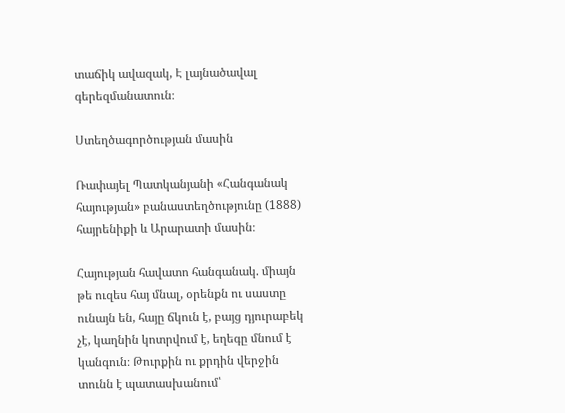տաճիկ ավազակ, Է լայնածավալ գերեզմանատուն։

Ստեղծագործության մասին

Ռափայել Պատկանյանի «Հանգանակ հայության» բանաստեղծությունը (1888) հայրենիքի և Արարատի մասին։

Հայության հավատո հանգանակ. միայն թե ուզես հայ մնալ, օրենքն ու սաստը ունայն են, հայը ճկուն է, բայց դյուրաբեկ չէ, կաղնին կոտրվում է, եղեգը մնում է կանգուն։ Թուրքին ու քրդին վերջին տունն է պատասխանում՝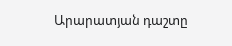Արարատյան դաշտը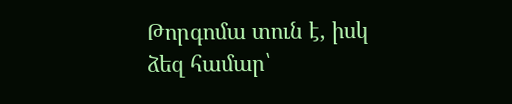Թորգոմա տուն է, իսկ ձեզ համար՝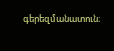գերեզմանատուն։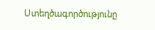Ստեղծագործությունը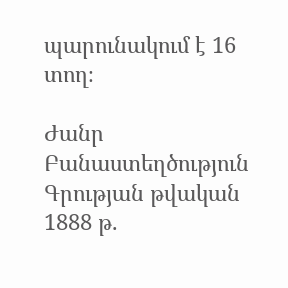պարունակում է 16 տող։

Ժանր Բանաստեղծություն
Գրության թվական 1888 թ.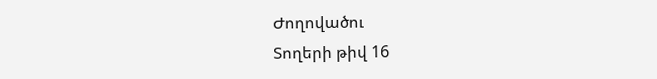Ժողովածու
Տողերի թիվ 16